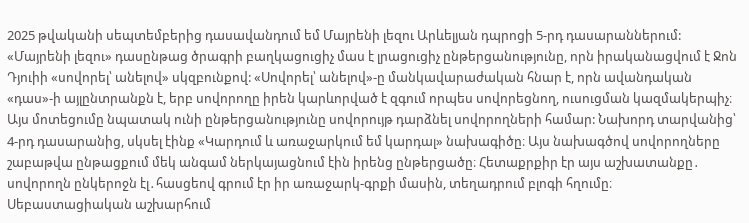2025 թվականի սեպտեմբերից դասավանդում եմ Մայրենի լեզու Արևելյան դպրոցի 5-րդ դասարաններում: «Մայրենի լեզու» դասընթաց ծրագրի բաղկացուցիչ մաս է լրացուցիչ ընթերցանությունը, որն իրականացվում է Ջոն Դյուիի «սովորել՝ անելով» սկզբունքով: «Սովորել՝ անելով»-ը մանկավարաժական հնար է, որն ավանդական «դաս»-ի այլընտրանքն է, երբ սովորողը իրեն կարևորված է զգում որպես սովորեցնող, ուսուցման կազմակերպիչ։ Այս մոտեցումը նպատակ ունի ընթերցանությունը սովորույթ դարձնել սովորողների համար: Նախորդ տարվանից՝ 4-րդ դասարանից, սկսել էինք «Կարդում և առաջարկում եմ կարդալ» նախագիծը։ Այս նախագծով սովորողները շաբաթվա ընթացքում մեկ անգամ ներկայացնում էին իրենց ընթերցածը։ Հետաքրքիր էր այս աշխատանքը․ սովորողն ընկերոջն էլ․հասցեով գրում էր իր առաջարկ-գրքի մասին, տեղադրում բլոգի հղումը։
Սեբաստացիական աշխարհում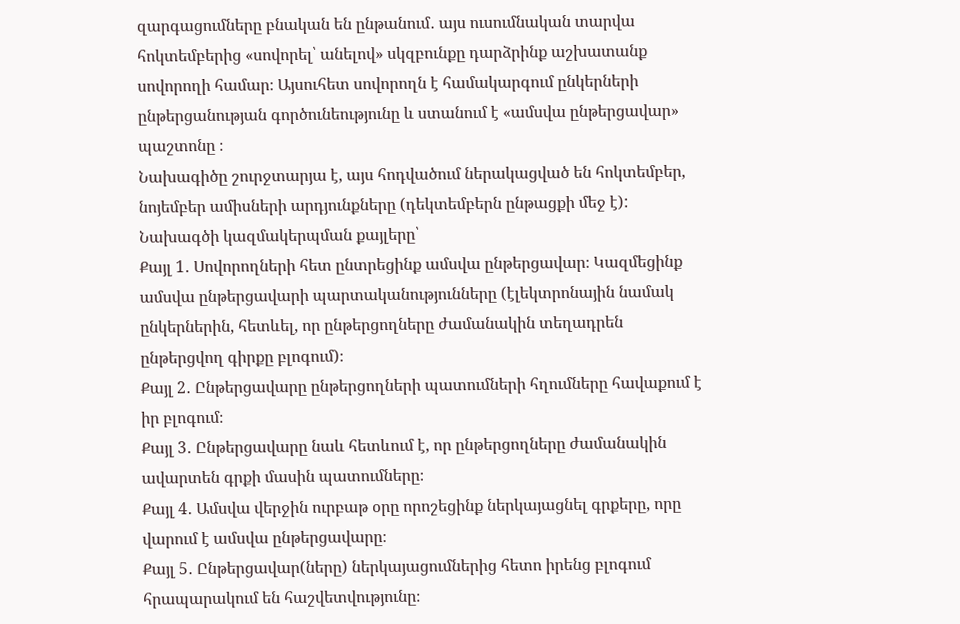զարգացումները բնական են ընթանում․ այս ուսումնական տարվա հոկտեմբերից «սովորել՝ անելով» սկզբունքը դարձրինք աշխատանք սովորողի համար։ Այսուհետ սովորողն է համակարգում ընկերների ընթերցանության գործունեությունը և ստանում է «ամսվա ընթերցավար» պաշտոնը ։
Նախագիծը շուրջտարյա է, այս հոդվածում ներակացված են հոկտեմբեր, նոյեմբեր ամիսների արդյունքները (դեկտեմբերն ընթացքի մեջ է):
Նախագծի կազմակերպման քայլերը՝
Քայլ 1․ Սովորողների հետ ընտրեցինք ամսվա ընթերցավար։ Կազմեցինք ամսվա ընթերցավարի պարտականությունները (էլեկտրոնային նամակ ընկերներին, հետևել, որ ընթերցողները ժամանակին տեղադրեն ընթերցվող գիրքը բլոգում)։
Քայլ 2․ Ընթերցավարը ընթերցողների պատումների հղումները հավաքում է իր բլոգում։
Քայլ 3․ Ընթերցավարը նաև հետևում է, որ ընթերցողները ժամանակին ավարտեն գրքի մասին պատումները։
Քայլ 4․ Ամսվա վերջին ուրբաթ օրը որոշեցինք ներկայացնել գրքերը, որը վարում է ամսվա ընթերցավարը։
Քայլ 5․ Ընթերցավար(ները) ներկայացումներից հետո իրենց բլոգում հրապարակում են հաշվետվությունը։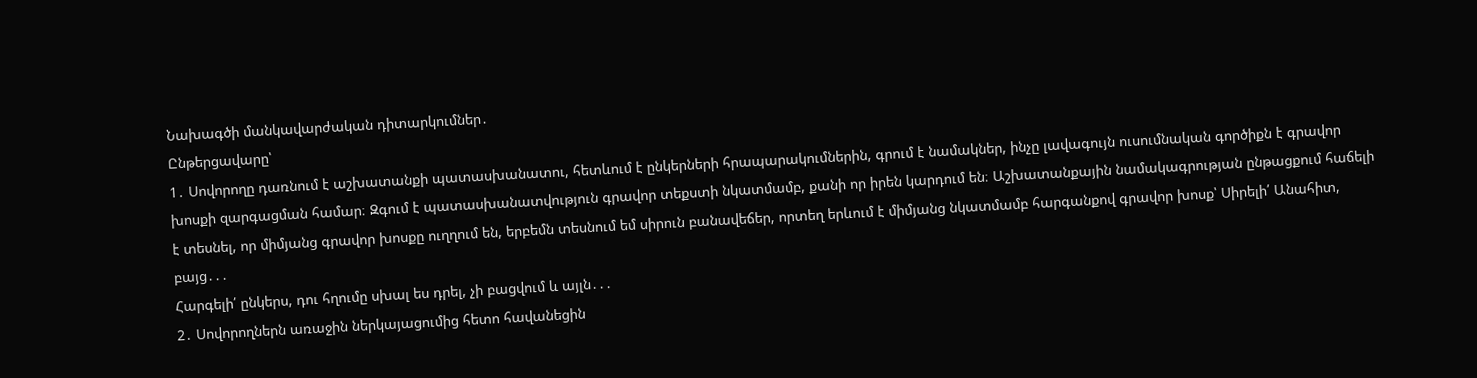Նախագծի մանկավարժական դիտարկումներ․
Ընթերցավարը՝
1․ Սովորողը դառնում է աշխատանքի պատասխանատու, հետևում է ընկերների հրապարակումներին, գրում է նամակներ, ինչը լավագույն ուսումնական գործիքն է գրավոր խոսքի զարգացման համար։ Զգում է պատասխանատվություն գրավոր տեքստի նկատմամբ, քանի որ իրեն կարդում են։ Աշխատանքային նամակագրության ընթացքում հաճելի է տեսնել, որ միմյանց գրավոր խոսքը ուղղում են, երբեմն տեսնում եմ սիրուն բանավեճեր, որտեղ երևում է միմյանց նկատմամբ հարգանքով գրավոր խոսք՝ Սիրելի՛ Անահիտ, բայց․․․
Հարգելի՛ ընկերս, դու հղումը սխալ ես դրել, չի բացվում և այլն․․․
2․ Սովորողներն առաջին ներկայացումից հետո հավանեցին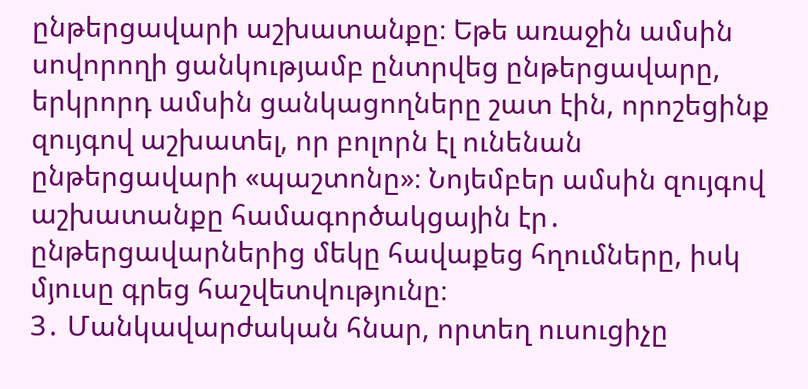ընթերցավարի աշխատանքը։ Եթե առաջին ամսին սովորողի ցանկությամբ ընտրվեց ընթերցավարը, երկրորդ ամսին ցանկացողները շատ էին, որոշեցինք զույգով աշխատել, որ բոլորն էլ ունենան ընթերցավարի «պաշտոնը»։ Նոյեմբեր ամսին զույգով աշխատանքը համագործակցային էր․ ընթերցավարներից մեկը հավաքեց հղումները, իսկ մյուսը գրեց հաշվետվությունը։
3․ Մանկավարժական հնար, որտեղ ուսուցիչը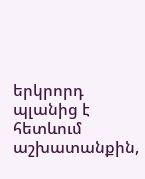երկրորդ պլանից է հետևում աշխատանքին,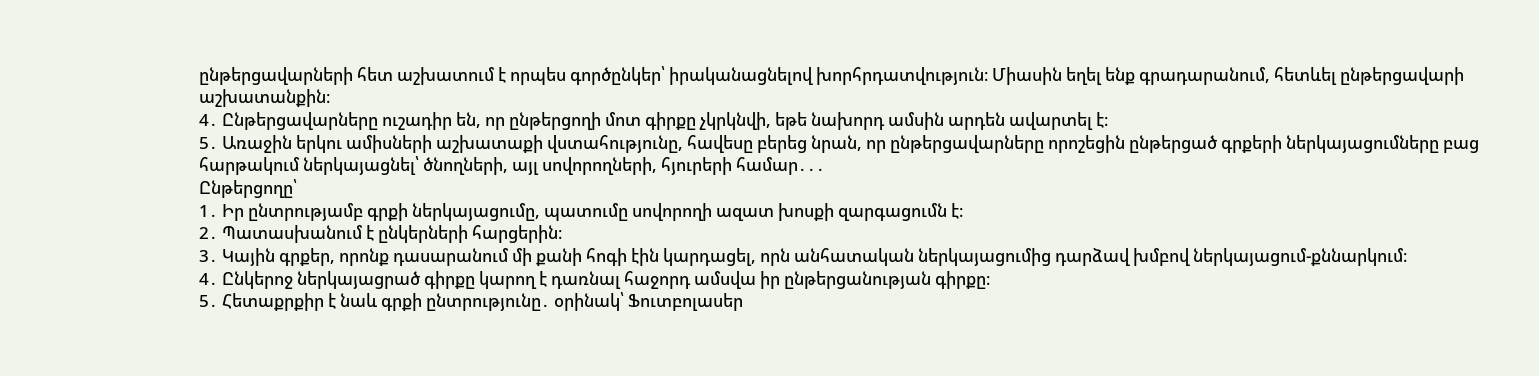ընթերցավարների հետ աշխատում է որպես գործընկեր՝ իրականացնելով խորհրդատվություն։ Միասին եղել ենք գրադարանում, հետևել ընթերցավարի աշխատանքին։
4․ Ընթերցավարները ուշադիր են, որ ընթերցողի մոտ գիրքը չկրկնվի, եթե նախորդ ամսին արդեն ավարտել է։
5․ Առաջին երկու ամիսների աշխատաքի վստահությունը, հավեսը բերեց նրան, որ ընթերցավարները որոշեցին ընթերցած գրքերի ներկայացումները բաց հարթակում ներկայացնել՝ ծնողների, այլ սովորողների, հյուրերի համար․․․
Ընթերցողը՝
1․ Իր ընտրությամբ գրքի ներկայացումը, պատումը սովորողի ազատ խոսքի զարգացումն է։
2․ Պատասխանում է ընկերների հարցերին։
3․ Կային գրքեր, որոնք դասարանում մի քանի հոգի էին կարդացել, որն անհատական ներկայացումից դարձավ խմբով ներկայացում-քննարկում։
4․ Ընկերոջ ներկայացրած գիրքը կարող է դառնալ հաջորդ ամսվա իր ընթերցանության գիրքը։
5․ Հետաքրքիր է նաև գրքի ընտրությունը․ օրինակ՝ Ֆուտբոլասեր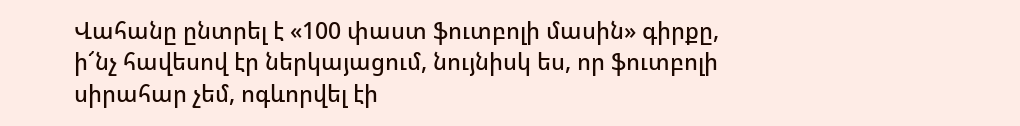Վահանը ընտրել է «100 փաստ ֆուտբոլի մասին» գիրքը, ի՜նչ հավեսով էր ներկայացում, նույնիսկ ես, որ ֆուտբոլի սիրահար չեմ, ոգևորվել էի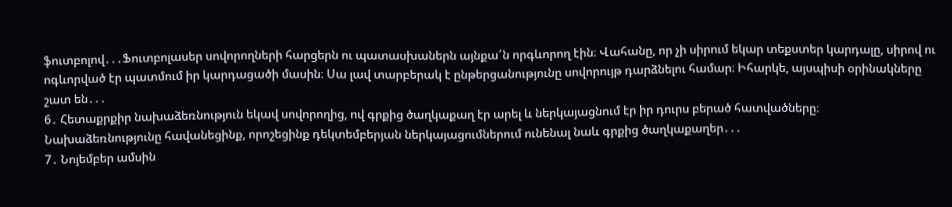ֆուտբոլով․․․Ֆուտբոլասեր սովորողների հարցերն ու պատասխաներն այնքա՜ն որգևորող էին։ Վահանը, որ չի սիրում եկար տեքստեր կարդալը, սիրով ու ոգևորված էր պատմում իր կարդացածի մասին։ Սա լավ տարբերակ է ընթերցանությունը սովորույթ դարձնելու համար։ Իհարկե, այսպիսի օրինակները շատ են․․․
6․ Հետաքրքիր նախաձեռնություն եկավ սովորողից, ով գրքից ծաղկաքաղ էր արել և ներկայացնում էր իր դուրս բերած հատվածները։ Նախաձեռնությունը հավանեցինք, որոշեցինք դեկտեմբերյան ներկայացումներում ունենալ նաև գրքից ծաղկաքաղեր․․․
7․ Նոյեմբեր ամսին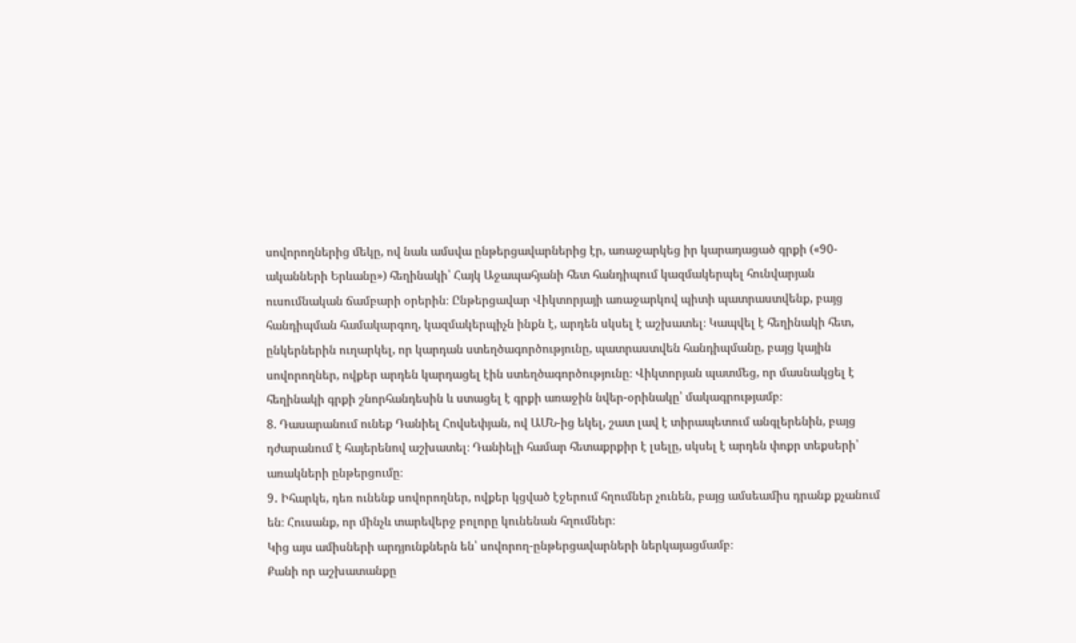սովորողներից մեկը, ով նաև ամսվա ընթերցավարներից էր, առաջարկեց իր կարադացած գրքի («90-ականների Երևանը») հեղինակի՝ Հայկ Աջապահյանի հետ հանդիպում կազմակերպել հունվարյան ուսումնական ճամբարի օրերին։ Ընթերցավար Վիկտորյայի առաջարկով պիտի պատրաստվենք, բայց հանդիպման համակարգող, կազմակերպիչն ինքն է, արդեն սկսել է աշխատել։ Կապվել է հեղինակի հետ, ընկերներին ուղարկել, որ կարդան ստեղծագործությունը, պատրաստվեն հանդիպմանը, բայց կային սովորողներ, ովքեր արդեն կարդացել էին ստեղծագործությունը։ Վիկտորյան պատմեց, որ մասնակցել է հեղինակի գրքի շնորհանդեսին և ստացել է գրքի առաջին նվեր-օրինակը՝ մակագրությամբ։
8. Դասարանում ունեք Դանիել Հովսեփյան, ով ԱՄՆ-ից եկել, շատ լավ է տիրապետում անգլերենին, բայց դժարանում է հայերենով աշխատել։ Դանիելի համար հետաքրքիր է լսելը, սկսել է արդեն փոքր տեքսերի՝ առակների ընթերցումը։
9․ Իհարկե, դեռ ունենք սովորողներ, ովքեր կցված էջերում հղումներ չունեն, բայց ամսեամիս դրանք քչանում են։ Հուսանք, որ մինչև տարեվերջ բոլորը կունենան հղումներ։
Կից այս ամիսների արդյունքներն են՝ սովորող-ընթերցավարների ներկայացմամբ։
Քանի որ աշխատանքը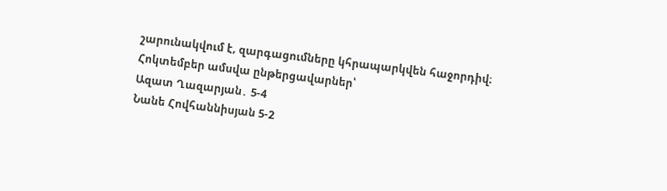շարունակվում է, զարգացումները կհրապարկվեն հաջորդիվ։
Հոկտեմբեր ամսվա ընթերցավարներ՝
Ազատ Ղազարյան․ 5-4
Նանե Հովհաննիսյան 5-2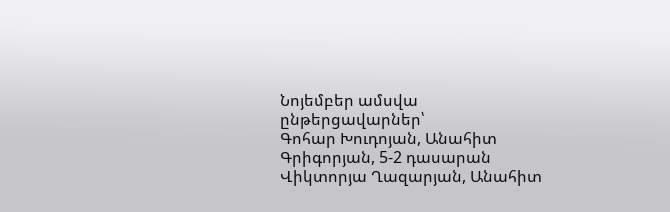Նոյեմբեր ամսվա ընթերցավարներ՝
Գոհար Խուդոյան, Անահիտ Գրիգորյան, 5-2 դասարան
Վիկտորյա Ղազարյան, Անահիտ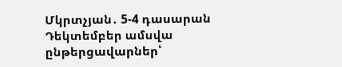Մկրտչյան․ 5-4 դասարան
Դեկտեմբեր ամսվա ընթերցավարներ՝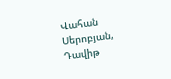Վահան Սերոբյան, Դավիթ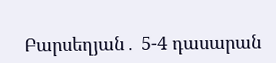Բարսեղյան․ 5-4 դասարան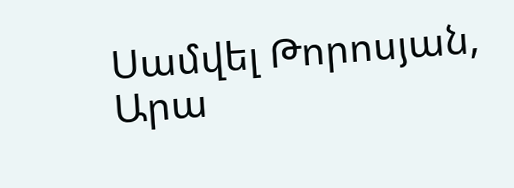Սամվել Թորոսյան, Արա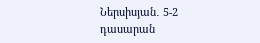Ներսիսյան․ 5-2 դասարան